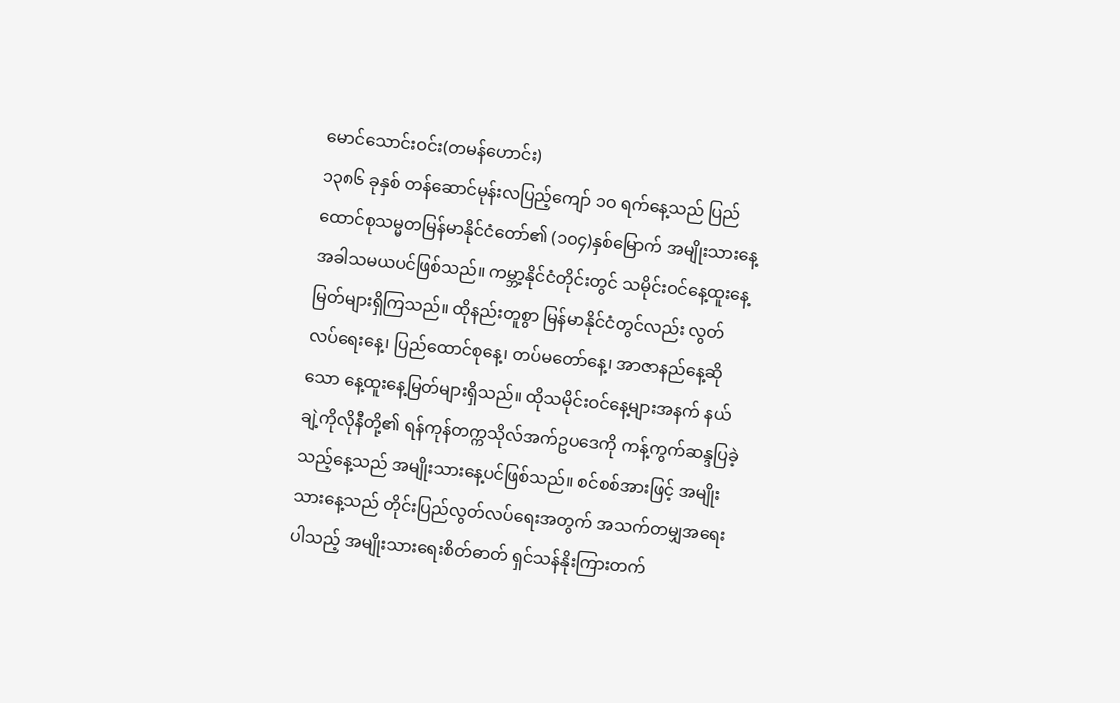မောင်သောင်းဝင်း(တမန်ဟောင်း)
၁၃၈၆ ခုနှစ် တန်ဆောင်မုန်းလပြည့်ကျော် ၁ဝ ရက်နေ့သည် ပြည်ထောင်စုသမ္မတမြန်မာနိုင်ငံတော်၏ (၁၀၄)နှစ်မြောက် အမျိုးသားနေ့အခါသမယပင်ဖြစ်သည်။ ကမ္ဘာ့နိုင်ငံတိုင်းတွင် သမိုင်းဝင်နေ့ထူးနေ့မြတ်များရှိကြသည်။ ထိုနည်းတူစွာ မြန်မာနိုင်ငံတွင်လည်း လွတ်လပ်ရေးနေ့၊ ပြည်ထောင်စုနေ့၊ တပ်မတော်နေ့၊ အာဇာနည်နေ့ဆိုသော နေ့ထူးနေ့မြတ်များရှိသည်။ ထိုသမိုင်းဝင်နေ့များအနက် နယ်ချဲ့ကိုလိုနီတို့၏ ရန်ကုန်တက္ကသိုလ်အက်ဥပဒေကို ကန့်ကွက်ဆန္ဒပြခဲ့သည့်နေ့သည် အမျိုးသားနေ့ပင်ဖြစ်သည်။ စင်စစ်အားဖြင့် အမျိုးသားနေ့သည် တိုင်းပြည်လွတ်လပ်ရေးအတွက် အသက်တမျှအရေးပါသည့် အမျိုးသားရေးစိတ်ဓာတ် ရှင်သန်နိုးကြားတက်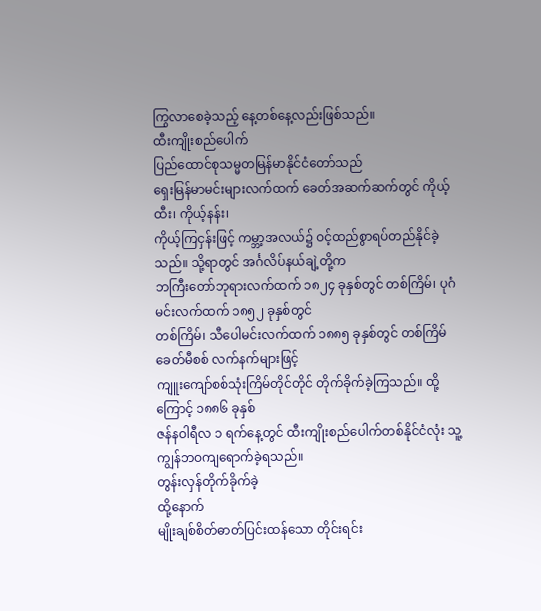ကြွလာစေခဲ့သည့် နေ့တစ်နေ့လည်းဖြစ်သည်။
ထီးကျိုးစည်ပေါက်
ပြည်ထောင်စုသမ္မတမြန်မာနိုင်ငံတော်သည်
ရှေးမြန်မာမင်းများလက်ထက် ခေတ်အဆက်ဆက်တွင် ကိုယ့်ထီး၊ ကိုယ့်နန်း၊
ကိုယ့်ကြငှန်းဖြင့် ကမ္ဘာ့အလယ်၌ ဝင့်ထည်စွာရပ်တည်နိုင်ခဲ့သည်။ သို့ရာတွင် အင်္ဂလိပ်နယ်ချဲ့တို့က
ဘကြီးတော်ဘုရားလက်ထက် ၁၈၂၄ ခုနှစ်တွင် တစ်ကြိမ်၊ ပုဂံမင်းလက်ထက် ၁၈၅၂ ခုနှစ်တွင်
တစ်ကြိမ်၊ သီပေါမင်းလက်ထက် ၁၈၈၅ ခုနှစ်တွင် တစ်ကြိမ်ခေတ်မီစစ် လက်နက်များဖြင့်
ကျူးကျော်စစ်သုံးကြိမ်တိုင်တိုင် တိုက်ခိုက်ခဲ့ကြသည်။ ထို့ကြောင့် ၁၈၈၆ ခုနှစ်
ဇန်နဝါရီလ ၁ ရက်နေ့တွင် ထီးကျိုးစည်ပေါက်တစ်နိုင်ငံလုံး သူ့ကျွန်ဘဝကျရောက်ခဲ့ရသည်။
တွန်းလှန်တိုက်ခိုက်ခဲ့
ထို့နောက်
မျိုးချစ်စိတ်ဓာတ်ပြင်းထန်သော တိုင်းရင်း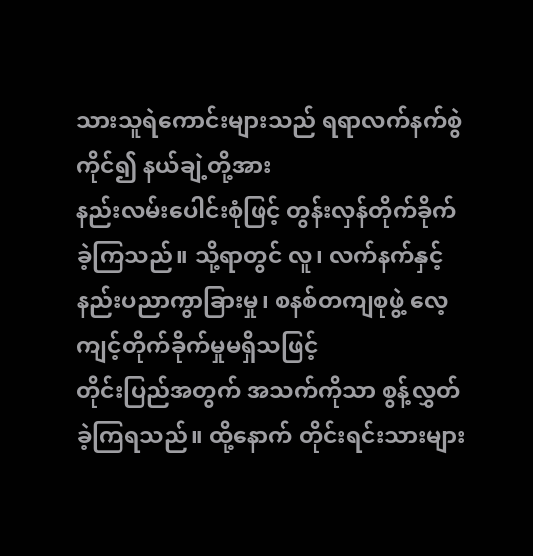သားသူရဲကောင်းများသည် ရရာလက်နက်စွဲကိုင်၍ နယ်ချဲ့တို့အား
နည်းလမ်းပေါင်းစုံဖြင့် တွန်းလှန်တိုက်ခိုက်ခဲ့ကြသည်။ သို့ရာတွင် လူ၊ လက်နက်နှင့်
နည်းပညာကွာခြားမှု၊ စနစ်တကျစုဖွဲ့ လေ့ကျင့်တိုက်ခိုက်မှုမရှိသဖြင့်
တိုင်းပြည်အတွက် အသက်ကိုသာ စွန့်လွှတ်ခဲ့ကြရသည်။ ထို့နောက် တိုင်းရင်းသားများ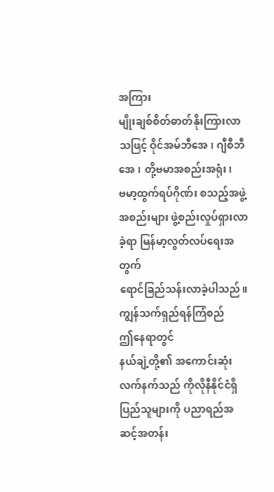အကြား
မျိုးချစ်စိတ်ဓာတ်နိုးကြားလာသဖြင့် ဝိုင်အမ်ဘီအေ၊ ဂျီစီဘီအေ၊ တို့ဗမာအစည်းအရုံး၊
ဗမာ့ထွက်ရပ်ဂိုဏ်း စသည့်အဖွဲ့အစည်းများ ဖွဲ့စည်းလှုပ်ရှားလာခဲ့ရာ မြန်မာ့လွတ်လပ်ရေးအတွက်
ရောင်ခြည်သန်းလာခဲ့ပါသည်။
ကျွန်သက်ရှည်ရန်ကြံစည်
ဤနေရာတွင်
နယ်ချဲ့တို့၏ အကောင်းဆုံးလက်နက်သည် ကိုလိုနီနိုင်ငံရှိ ပြည်သူများကို ပညာရည်အဆင့်အတန်း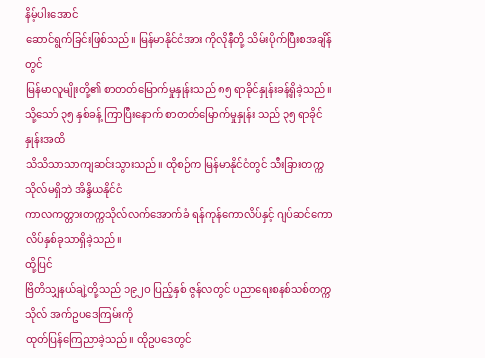နိမ့်ပါးအောင်
ဆောင်ရွက်ခြင်းဖြစ်သည်။ မြန်မာနိုင်ငံအား ကိုလိုနီတို့ သိမ်းပိုက်ပြီးစအချိန်တွင်
မြန်မာလူမျိုးတို့၏ စာတတ်မြောက်မှုနှုန်းသည် ၈၅ ရာခိုင်နှုန်းခန့်ရှိခဲ့သည်။
သို့သော် ၃၅ နှစ်ခန့် ကြာပြီးနောက် စာတတ်မြောက်မှုနှုန်း သည် ၃၅ ရာခိုင်နှုန်းအထိ
သိသိသာသာကျဆင်းသွားသည်။ ထိုစဉ်က မြန်မာနိုင်ငံတွင် သီးခြားတက္ကသိုလ်မရှိဘဲ အိန္ဒိယနိုင်ငံ
ကာလကတ္တားတက္ကသိုလ်လက်အောက်ခံ ရန်ကုန်ကောလိပ်နှင့် ဂျပ်ဆင်ကောလိပ်နှစ်ခုသာရှိခဲ့သည်။
ထို့ပြင်
ဗြိတိသျှနယ်ချဲ့တို့သည် ၁၉၂ဝ ပြည့်နှစ် ဇွန်လတွင် ပညာရေးစနစ်သစ်တက္ကသိုလ် အက်ဥပဒေကြမ်းကို
ထုတ်ပြန်ကြေညာခဲ့သည်။ ထိုဥပဒေတွင်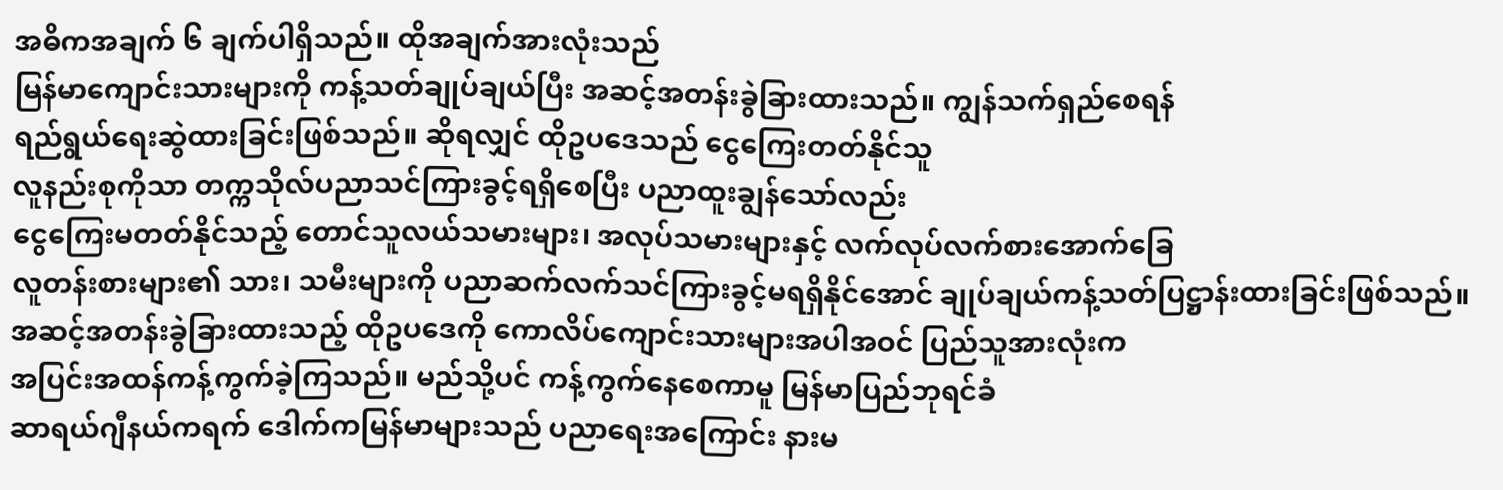အဓိကအချက် ၆ ချက်ပါရှိသည်။ ထိုအချက်အားလုံးသည်
မြန်မာကျောင်းသားများကို ကန့်သတ်ချုပ်ချယ်ပြီး အဆင့်အတန်းခွဲခြားထားသည်။ ကျွန်သက်ရှည်စေရန်
ရည်ရွယ်ရေးဆွဲထားခြင်းဖြစ်သည်။ ဆိုရလျှင် ထိုဥပဒေသည် ငွေကြေးတတ်နိုင်သူ
လူနည်းစုကိုသာ တက္ကသိုလ်ပညာသင်ကြားခွင့်ရရှိစေပြီး ပညာထူးချွန်သော်လည်း
ငွေကြေးမတတ်နိုင်သည့် တောင်သူလယ်သမားများ၊ အလုပ်သမားများနှင့် လက်လုပ်လက်စားအောက်ခြေ
လူတန်းစားများ၏ သား၊ သမီးများကို ပညာဆက်လက်သင်ကြားခွင့်မရရှိနိုင်အောင် ချုပ်ချယ်ကန့်သတ်ပြဋ္ဌာန်းထားခြင်းဖြစ်သည်။
အဆင့်အတန်းခွဲခြားထားသည့် ထိုဥပဒေကို ကောလိပ်ကျောင်းသားများအပါအဝင် ပြည်သူအားလုံးက
အပြင်းအထန်ကန့်ကွက်ခဲ့ကြသည်။ မည်သို့ပင် ကန့်ကွက်နေစေကာမူ မြန်မာပြည်ဘုရင်ခံ
ဆာရယ်ဂျီနယ်ကရက် ဒေါက်ကမြန်မာများသည် ပညာရေးအကြောင်း နားမ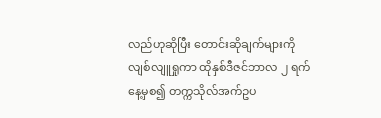လည်ဟုဆိုပြီး တောင်းဆိုချက်များကို
လျစ်လျူရှုကာ ထိုနှစ်ဒီဇင်ဘာလ ၂ ရက်နေ့မှစ၍ တက္ကသိုလ်အက်ဥပ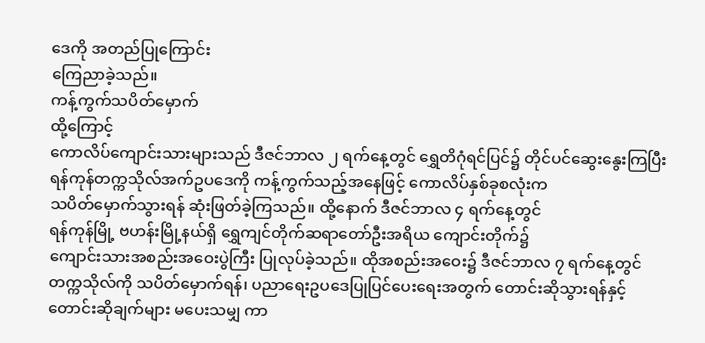ဒေကို အတည်ပြုကြောင်း
ကြေညာခဲ့သည်။
ကန့်ကွက်သပိတ်မှောက်
ထို့ကြောင့်
ကောလိပ်ကျောင်းသားများသည် ဒီဇင်ဘာလ ၂ ရက်နေ့တွင် ရွှေတိဂုံရင်ပြင်၌ တိုင်ပင်ဆွေးနွေးကြပြီး
ရန်ကုန်တက္ကသိုလ်အက်ဥပဒေကို ကန့်ကွက်သည့်အနေဖြင့် ကောလိပ်နှစ်ခုစလုံးက
သပိတ်မှောက်သွားရန် ဆုံးဖြတ်ခဲ့ကြသည်။ ထို့နောက် ဒီဇင်ဘာလ ၄ ရက်နေ့တွင်
ရန်ကုန်မြို့ ဗဟန်းမြို့နယ်ရှိ ရွှေကျင်တိုက်ဆရာတော်ဦးအရိယ ကျောင်းတိုက်၌
ကျောင်းသားအစည်းအဝေးပွဲကြီး ပြုလုပ်ခဲ့သည်။ ထိုအစည်းအဝေး၌ ဒီဇင်ဘာလ ၇ ရက်နေ့တွင်
တက္ကသိုလ်ကို သပိတ်မှောက်ရန်၊ ပညာရေးဥပဒေပြုပြင်ပေးရေးအတွက် တောင်းဆိုသွားရန်နှင့်
တောင်းဆိုချက်များ မပေးသမျှ ကာ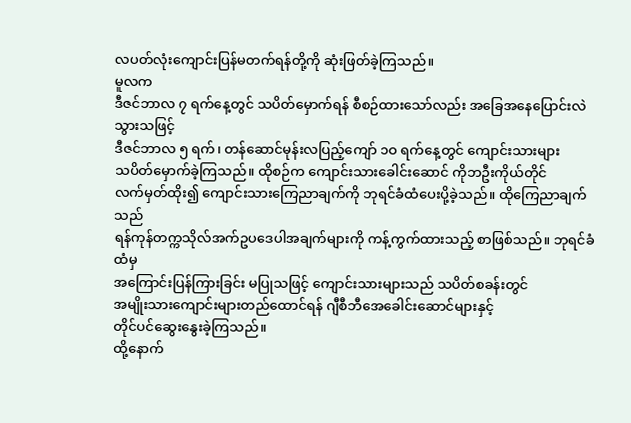လပတ်လုံးကျောင်းပြန်မတက်ရန်တို့ကို ဆုံးဖြတ်ခဲ့ကြသည်။
မူလက
ဒီဇင်ဘာလ ၇ ရက်နေ့တွင် သပိတ်မှောက်ရန် စီစဉ်ထားသော်လည်း အခြေအနေပြောင်းလဲသွားသဖြင့်
ဒီဇင်ဘာလ ၅ ရက်၊ တန်ဆောင်မုန်းလပြည့်ကျော် ၁ဝ ရက်နေ့တွင် ကျောင်းသားများ
သပိတ်မှောက်ခဲ့ကြသည်။ ထိုစဉ်က ကျောင်းသားခေါင်းဆောင် ကိုဘဦးကိုယ်တိုင်
လက်မှတ်ထိုး၍ ကျောင်းသားကြေညာချက်ကို ဘုရင်ခံထံပေးပို့ခဲ့သည်။ ထိုကြေညာချက်သည်
ရန်ကုန်တက္ကသိုလ်အက်ဥပဒေပါအချက်များကို ကန့်ကွက်ထားသည့် စာဖြစ်သည်။ ဘုရင်ခံထံမှ
အကြောင်းပြန်ကြားခြင်း မပြုသဖြင့် ကျောင်းသားများသည် သပိတ်စခန်းတွင်
အမျိုးသားကျောင်းများတည်ထောင်ရန် ဂျီစီဘီအေခေါင်းဆောင်များနှင့်
တိုင်ပင်ဆွေးနွေးခဲ့ကြသည်။
ထို့နောက်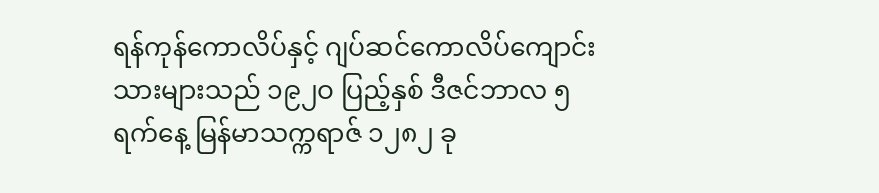ရန်ကုန်ကောလိပ်နှင့် ဂျပ်ဆင်ကောလိပ်ကျောင်းသားများသည် ၁၉၂ဝ ပြည့်နှစ် ဒီဇင်ဘာလ ၅
ရက်နေ့ မြန်မာသက္ကရာဇ် ၁၂၈၂ ခု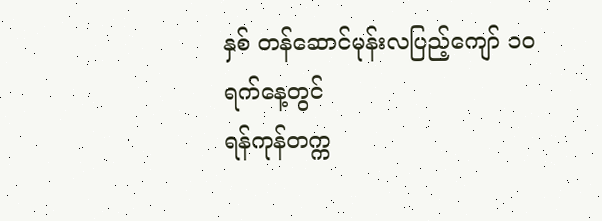နှစ် တန်ဆောင်မုန်းလပြည့်ကျော် ၁ဝ ရက်နေ့တွင်
ရန်ကုန်တက္က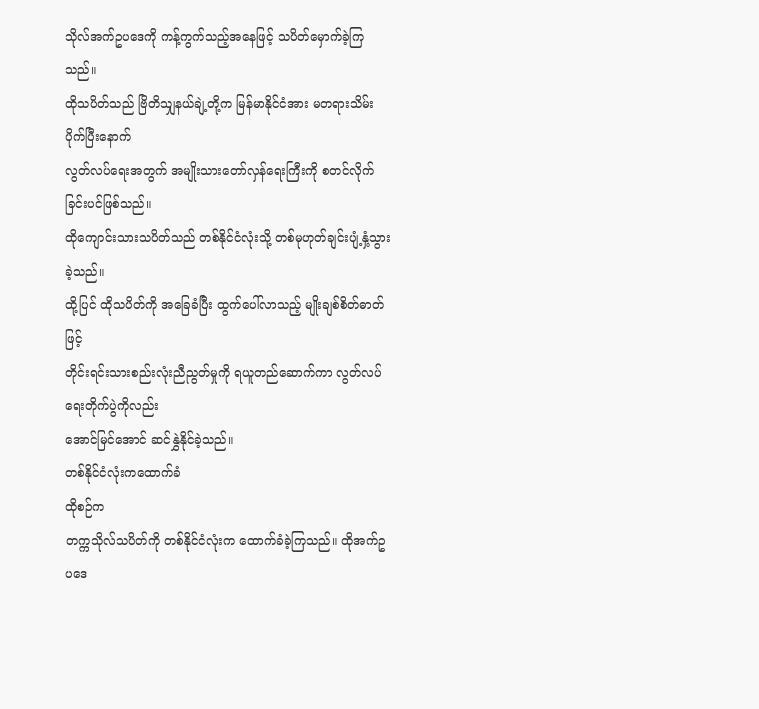သိုလ်အက်ဥပဒေကို ကန့်ကွက်သည့်အနေဖြင့် သပိတ်မှောက်ခဲ့ကြသည်။
ထိုသပိတ်သည် ဗြိတိသျှနယ်ချဲ့တို့က မြန်မာနိုင်ငံအား မတရားသိမ်းပိုက်ပြီးနောက်
လွတ်လပ်ရေးအတွက် အမျိုးသားတော်လှန်ရေးကြီးကို စတင်လိုက်ခြင်းပင်ဖြစ်သည်။
ထိုကျောင်းသားသပိတ်သည် တစ်နိုင်ငံလုံးသို့ တစ်မုဟုတ်ချင်းပျံ့နှံ့သွားခဲ့သည်။
ထို့ပြင် ထိုသပိတ်ကို အခြေခံပြီး ထွက်ပေါ်လာသည့် မျိုးချစ်စိတ်ဓာတ်ဖြင့်
တိုင်းရင်းသားစည်းလုံးညီညွတ်မှုကို ရယူတည်ဆောက်ကာ လွတ်လပ်ရေးတိုက်ပွဲကိုလည်း
အောင်မြင်အောင် ဆင်နွှဲနိုင်ခဲ့သည်။
တစ်နိုင်ငံလုံးကထောက်ခံ
ထိုစဉ်က
တက္ကသိုလ်သပိတ်ကို တစ်နိုင်ငံလုံးက ထောက်ခံခဲ့ကြသည်။ ထိုအက်ဥပဒေ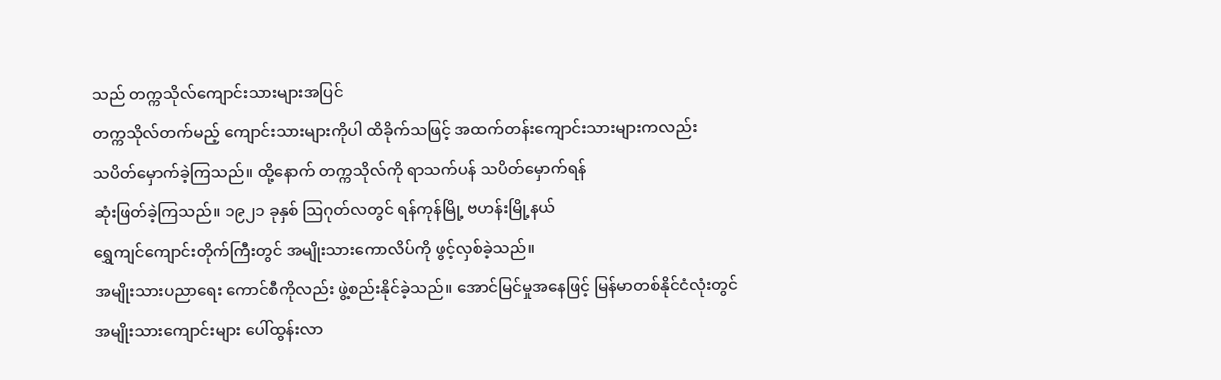သည် တက္ကသိုလ်ကျောင်းသားများအပြင်
တက္ကသိုလ်တက်မည့် ကျောင်းသားများကိုပါ ထိခိုက်သဖြင့် အထက်တန်းကျောင်းသားများကလည်း
သပိတ်မှောက်ခဲ့ကြသည်။ ထို့နောက် တက္ကသိုလ်ကို ရာသက်ပန် သပိတ်မှောက်ရန်
ဆုံးဖြတ်ခဲ့ကြသည်။ ၁၉၂၁ ခုနှစ် သြဂုတ်လတွင် ရန်ကုန်မြို့ ဗဟန်းမြို့နယ်
ရွှေကျင်ကျောင်းတိုက်ကြီးတွင် အမျိုးသားကောလိပ်ကို ဖွင့်လှစ်ခဲ့သည်။
အမျိုးသားပညာရေး ကောင်စီကိုလည်း ဖွဲ့စည်းနိုင်ခဲ့သည်။ အောင်မြင်မှုအနေဖြင့် မြန်မာတစ်နိုင်ငံလုံးတွင်
အမျိုးသားကျောင်းများ ပေါ်ထွန်းလာ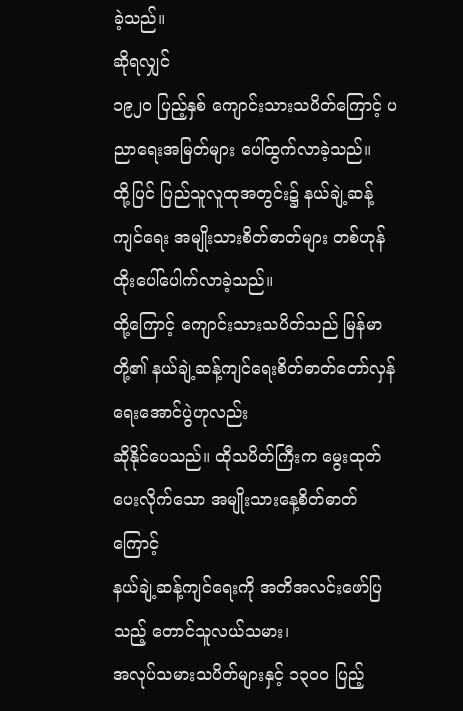ခဲ့သည်။
ဆိုရလျှင်
၁၉၂ဝ ပြည့်နှစ် ကျောင်းသားသပိတ်ကြောင့် ပညာရေးအမြတ်များ ပေါ်ထွက်လာခဲ့သည်။
ထို့ပြင် ပြည်သူလူထုအတွင်း၌ နယ်ချဲ့ဆန့်ကျင်ရေး အမျိုးသားစိတ်ဓာတ်များ တစ်ဟုန်ထိုးပေါ်ပေါက်လာခဲ့သည်။
ထို့ကြောင့် ကျောင်းသားသပိတ်သည် မြန်မာတို့၏ နယ်ချဲ့ဆန့်ကျင်ရေးစိတ်ဓာတ်တော်လှန်ရေးအောင်ပွဲဟုလည်း
ဆိုနိုင်ပေသည်။ ထိုသပိတ်ကြီးက မွေးထုတ်ပေးလိုက်သော အမျိုးသားနေ့စိတ်ဓာတ်ကြောင့်
နယ်ချဲ့ဆန့်ကျင်ရေးကို အတိအလင်းဖော်ပြသည့် တောင်သူလယ်သမား၊
အလုပ်သမားသပိတ်များနှင့် ၁၃ဝဝ ပြည့်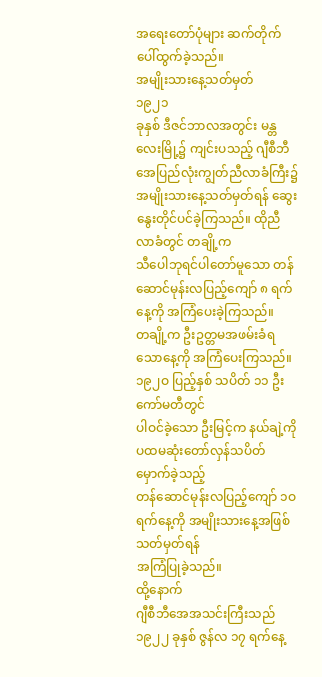အရေးတော်ပုံများ ဆက်တိုက်ပေါ်ထွက်ခဲ့သည်။
အမျိုးသားနေ့သတ်မှတ်
၁၉၂၁
ခုနှစ် ဒီဇင်ဘာလအတွင်း မန္တလေးမြို့၌ ကျင်းပသည့် ဂျီစီဘီအေပြည်လုံးကျွတ်ညီလာခံကြီး၌
အမျိုးသားနေ့သတ်မှတ်ရန် ဆွေးနွေးတိုင်ပင်ခဲ့ကြသည်။ ထိုညီလာခံတွင် တချို့က
သီပေါဘုရင်ပါတော်မူသော တန်ဆောင်မုန်းလပြည့်ကျော် ၈ ရက်နေ့ကို အကြံပေးခဲ့ကြသည်။
တချို့က ဦးဥတ္တမအဖမ်းခံရသောနေ့ကို အကြံပေးကြသည်။ ၁၉၂ဝ ပြည့်နှစ် သပိတ် ၁၁ ဦး ကော်မတီတွင်
ပါဝင်ခဲ့သော ဦးမြင့်က နယ်ချဲ့ကို ပထမဆုံးတော်လှန်သပိတ်မှောက်ခဲ့သည့်
တန်ဆောင်မုန်းလပြည့်ကျော် ၁ဝ ရက်နေ့ကို အမျိုးသားနေ့အဖြစ် သတ်မှတ်ရန်
အကြံပြုခဲ့သည်။
ထို့နောက်
ဂျီစီဘီအေအသင်းကြီးသည် ၁၉၂၂ ခုနှစ် ဇွန်လ ၁၇ ရက်နေ့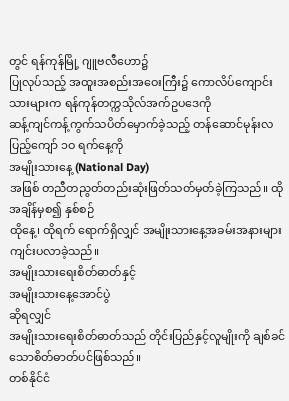တွင် ရန်ကုန်မြို့ ဂျူဗလီဟော၌
ပြုလုပ်သည့် အထူးအစည်းအဝေးကြီး၌ ကောလိပ်ကျောင်းသားများက ရန်ကုန်တက္ကသိုလ်အက်ဥပဒေကို
ဆန့်ကျင်ကန့်ကွက်သပိတ်မှောက်ခဲ့သည့် တန်ဆောင်မုန်းလပြည့်ကျော် ၁ဝ ရက်နေ့ကို
အမျိုးသားနေ့ (National Day)
အဖြစ် တညီတညွတ်တည်းဆုံးဖြတ်သတ်မှတ်ခဲ့ကြသည်။ ထိုအချိန်မှစ၍ နှစ်စဉ်
ထိုနေ့၊ ထိုရက် ရောက်ရှိလျှင် အမျိုးသားနေ့အခမ်းအနားများ ကျင်းပလာခဲ့သည်။
အမျိုးသားရေးစိတ်ဓာတ်နှင့်
အမျိုးသားနေ့အောင်ပွဲ
ဆိုရလျှင်
အမျိုးသားရေးစိတ်ဓာတ်သည် တိုင်းပြည်နှင့်လူမျိုးကို ချစ်ခင်သောစိတ်ဓာတ်ပင်ဖြစ်သည်။
တစ်နိုင်ငံ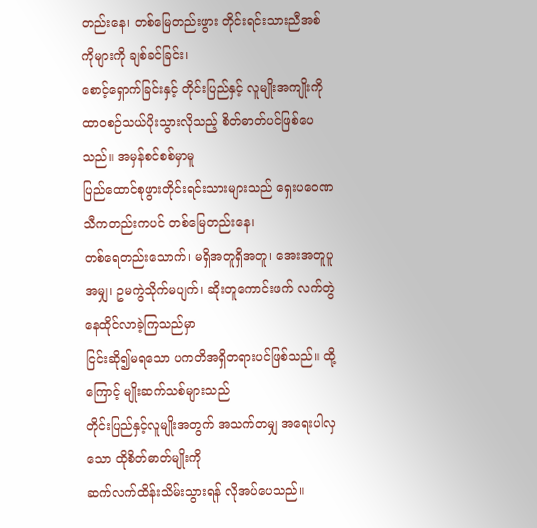တည်းနေ၊ တစ်မြေတည်းဖွား တိုင်းရင်းသားညီအစ်ကိုများကို ချစ်ခင်ခြင်း၊
စောင့်ရှောက်ခြင်းနှင့် တိုင်းပြည်နှင့် လူမျိုးအကျိုးကို
ထာဝစဉ်သယ်ပိုးသွားလိုသည့် စိတ်ဓာတ်ပင်ဖြစ်ပေသည်။ အမှန်စင်စစ်မှာမူ
ပြည်ထောင်စုဖွားတိုင်းရင်းသားများသည် ရှေးပဝေဏသီကတည်းကပင် တစ်မြေတည်းနေ၊
တစ်ရေတည်းသောက်၊ မရှိအတူရှိအတူ၊ အေးအတူပူအမျှ၊ ဥမကွဲသိုက်မပျက်၊ ဆိုးတူကောင်းဖက် လက်တွဲနေထိုင်လာခဲ့ကြသည်မှာ
ငြင်းဆို၍မရသော ပကတိအရှိတရားပင်ဖြစ်သည်။ ထို့ကြောင့် မျိုးဆက်သစ်များသည်
တိုင်းပြည်နှင့်လူမျိုးအတွက် အသက်တမျှ အရေးပါလှသော ထိုစိတ်ဓာတ်မျိုးကို
ဆက်လက်ထိန်းသိမ်းသွားရန် လိုအပ်ပေသည်။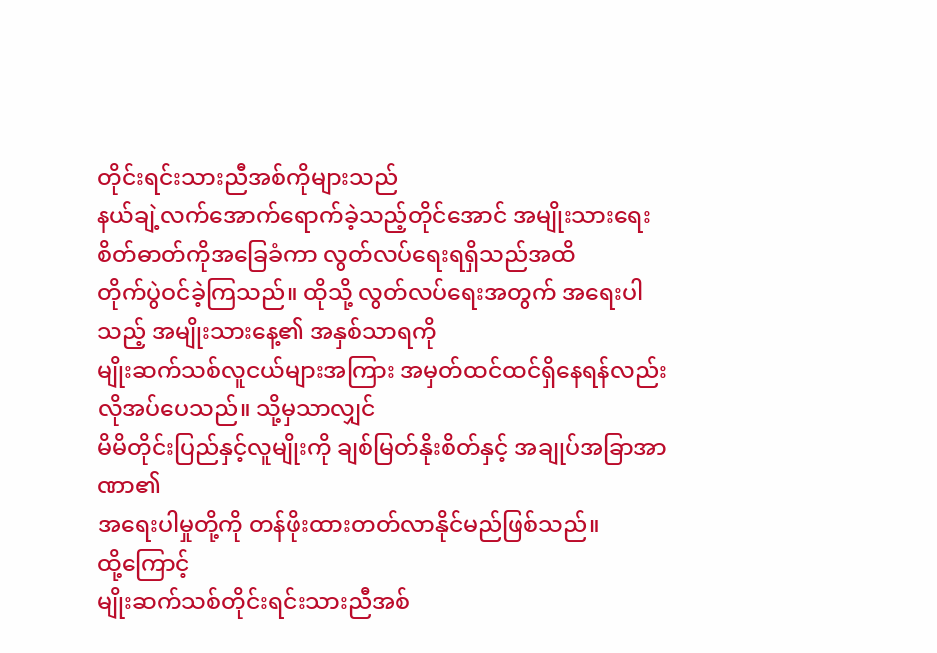တိုင်းရင်းသားညီအစ်ကိုများသည်
နယ်ချဲ့လက်အောက်ရောက်ခဲ့သည့်တိုင်အောင် အမျိုးသားရေးစိတ်ဓာတ်ကိုအခြေခံကာ လွတ်လပ်ရေးရရှိသည်အထိ
တိုက်ပွဲဝင်ခဲ့ကြသည်။ ထိုသို့ လွတ်လပ်ရေးအတွက် အရေးပါသည့် အမျိုးသားနေ့၏ အနှစ်သာရကို
မျိုးဆက်သစ်လူငယ်များအကြား အမှတ်ထင်ထင်ရှိနေရန်လည်း လိုအပ်ပေသည်။ သို့မှသာလျှင်
မိမိတိုင်းပြည်နှင့်လူမျိုးကို ချစ်မြတ်နိုးစိတ်နှင့် အချုပ်အခြာအာဏာ၏
အရေးပါမှုတို့ကို တန်ဖိုးထားတတ်လာနိုင်မည်ဖြစ်သည်။
ထို့ကြောင့်
မျိုးဆက်သစ်တိုင်းရင်းသားညီအစ်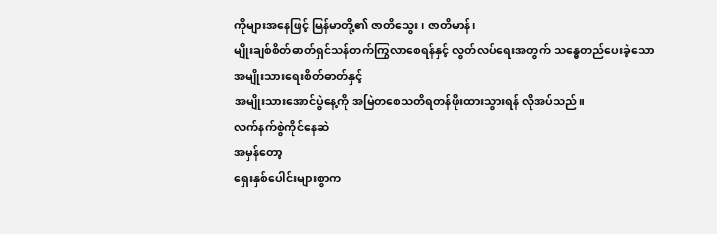ကိုများအနေဖြင့် မြန်မာတို့၏ ဇာတိသွေး၊ ဇာတိမာန်၊
မျိုးချစ်စိတ်ဓာတ်ရှင်သန်တက်ကြွလာစေရန်နှင့် လွတ်လပ်ရေးအတွက် သန္ဓေတည်ပေးခဲ့သော အမျိုးသားရေးစိတ်ဓာတ်နှင့်
အမျိုးသားအောင်ပွဲနေ့ကို အမြဲတစေသတိရတန်ဖိုးထားသွားရန် လိုအပ်သည်။
လက်နက်စွဲကိုင်နေဆဲ
အမှန်တော့
ရှေးနှစ်ပေါင်းများစွာက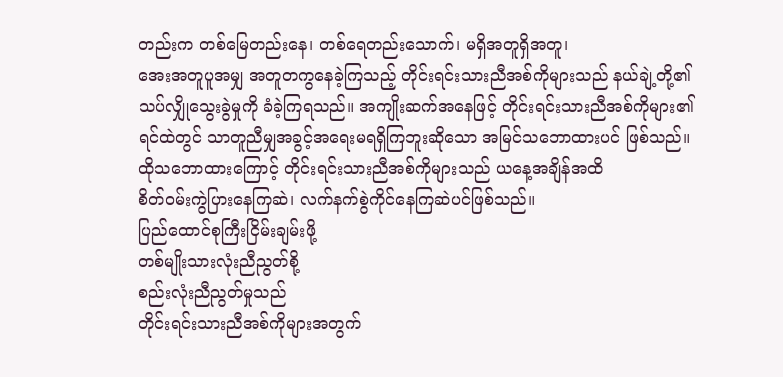တည်းက တစ်မြေတည်းနေ၊ တစ်ရေတည်းသောက်၊ မရှိအတူရှိအတူ၊
အေးအတူပူအမျှ အတူတကွနေခဲ့ကြသည့် တိုင်းရင်းသားညီအစ်ကိုများသည် နယ်ချဲ့တို့၏
သပ်လျှိုသွေးခွဲမှုကို ခံခဲ့ကြရသည်။ အကျိုးဆက်အနေဖြင့် တိုင်းရင်းသားညီအစ်ကိုများ၏
ရင်ထဲတွင် သာတူညီမျှအခွင့်အရေးမရရှိကြဘူးဆိုသော အမြင်သဘောထားပင် ဖြစ်သည်။
ထိုသဘောထားကြောင့် တိုင်းရင်းသားညီအစ်ကိုများသည် ယနေ့အချိန်အထိ
စိတ်ဝမ်းကွဲပြားနေကြဆဲ၊ လက်နက်စွဲကိုင်နေကြဆဲပင်ဖြစ်သည်။
ပြည်ထောင်စုကြီးငြိမ်းချမ်းဖို့
တစ်မျိုးသားလုံးညီညွတ်စို့
စည်းလုံးညီညွတ်မှုသည်
တိုင်းရင်းသားညီအစ်ကိုများအတွက်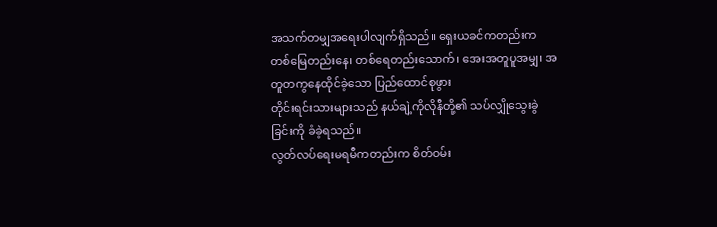အသက်တမျှအရေးပါလျက်ရှိသည်။ ရှေးယခင်ကတည်းက
တစ်မြေတည်းနေ၊ တစ်ရေတည်းသောက်၊ အေးအတူပူအမျှ၊ အတူတကွနေထိုင်ခဲ့သော ပြည်ထောင်စုဖွား
တိုင်းရင်းသားများသည် နယ်ချဲ့ကိုလိုနီတို့၏ သပ်လျှိုသွေးခွဲခြင်းကို ခံခဲ့ရသည်။
လွတ်လပ်ရေးမရမီကတည်းက စိတ်ဝမ်း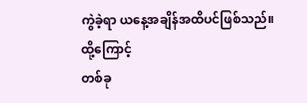ကွဲခဲ့ရာ ယနေ့အချိန်အထိပင်ဖြစ်သည်။
ထို့ကြောင့်
တစ်ခု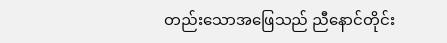တည်းသောအဖြေသည် ညီနောင်တိုင်း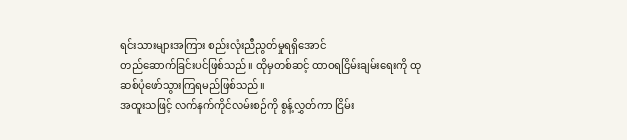ရင်းသားများအကြား စည်းလုံးညီညွတ်မှုရရှိအောင်
တည်ဆောက်ခြင်းပင်ဖြစ်သည်။ ထိုမှတစ်ဆင့် ထာဝရငြိမ်းချမ်းရေးကို ထုဆစ်ပုံဖော်သွားကြရမည်ဖြစ်သည်။
အထူးသဖြင့် လက်နက်ကိုင်လမ်းစဉ်ကို စွန့်လွှတ်ကာ ငြိမ်း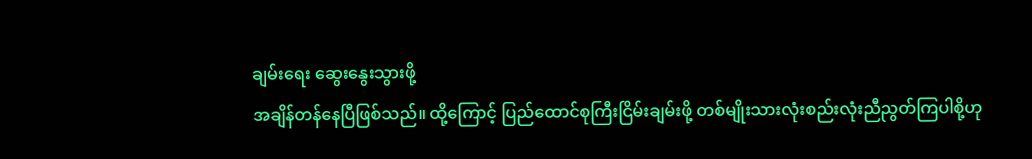ချမ်းရေး ဆွေးနွေးသွားဖို့
အချိန်တန်နေပြီဖြစ်သည်။ ထို့ကြောင့် ပြည်ထောင်စုကြီးငြိမ်းချမ်းဖို့ တစ်မျိုးသားလုံးစည်းလုံးညီညွတ်ကြပါစို့ဟု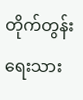တိုက်တွန်းရေးသား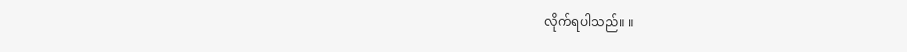လိုက်ရပါသည်။ ။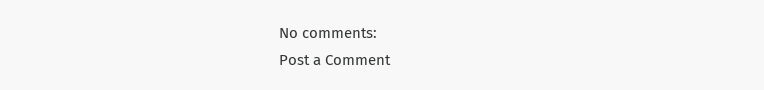No comments:
Post a Comment